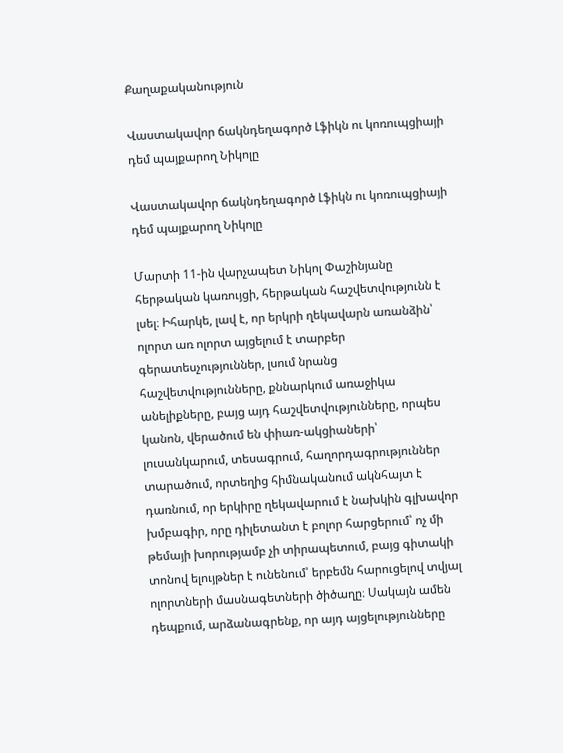Քաղաքականություն

Վաստակավոր ճակնդեղագործ Լֆիկն ու կոռուպցիայի դեմ պայքարող Նիկոլը

Վաստակավոր ճակնդեղագործ Լֆիկն ու կոռուպցիայի դեմ պայքարող Նիկոլը

Մարտի 11-ին վարչապետ Նիկոլ Փաշինյանը հերթական կառույցի, հերթական հաշվետվությունն է լսել։ Իհարկե, լավ է, որ երկրի ղեկավարն առանձին՝ ոլորտ առ ոլորտ այցելում է տարբեր գերատեսչություններ, լսում նրանց հաշվետվությունները, քննարկում առաջիկա անելիքները, բայց այդ հաշվետվությունները, որպես կանոն, վերածում են փիառ-ակցիաների՝ լուսանկարում, տեսագրում, հաղորդագրություններ տարածում, որտեղից հիմնականում ակնհայտ է դառնում, որ երկիրը ղեկավարում է նախկին գլխավոր խմբագիր, որը դիլետանտ է բոլոր հարցերում՝ ոչ մի թեմայի խորությամբ չի տիրապետում, բայց գիտակի տոնով ելույթներ է ունենում՝ երբեմն հարուցելով տվյալ ոլորտների մասնագետների ծիծաղը։ Սակայն ամեն դեպքում, արձանագրենք, որ այդ այցելությունները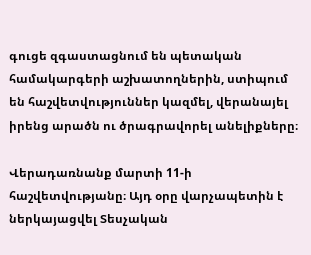գուցե զգաստացնում են պետական համակարգերի աշխատողներին, ստիպում են հաշվետվություններ կազմել, վերանայել իրենց արածն ու ծրագրավորել անելիքները։

Վերադառնանք մարտի 11-ի հաշվետվությանը։ Այդ օրը վարչապետին է ներկայացվել Տեսչական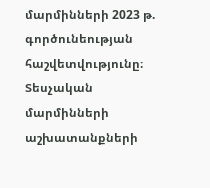մարմինների 2023 թ. գործունեության հաշվետվությունը։ Տեսչական մարմինների աշխատանքների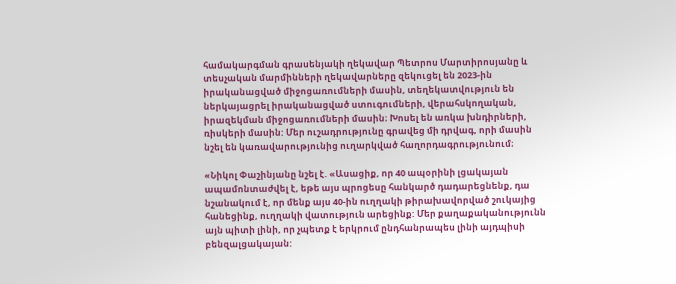համակարգման գրասենյակի ղեկավար Պետրոս Մարտիրոսյանը և տեսչական մարմինների ղեկավարները զեկուցել են 2023-ին իրականացված միջոցառումների մասին, տեղեկատվություն են ներկայացրել իրականացված ստուգումների, վերահսկողական, իրազեկման միջոցառումների մասին։ Խոսել են առկա խնդիրների, ռիսկերի մասին: Մեր ուշադրությունը գրավեց մի դրվագ, որի մասին նշել են կառավարությունից ուղարկված հաղորդագրությունում։

«Նիկոլ Փաշինյանը նշել է. «Ասացիք, որ 40 ապօրինի լցակայան ապամոնտաժվել է, եթե այս պրոցեսը հանկարծ դադարեցնենք, դա նշանակում է, որ մենք այս 40-ին ուղղակի թիրախավորված շուկայից հանեցինք, ուղղակի վատություն արեցինք: Մեր քաղաքականությունն այն պիտի լինի, որ չպետք է երկրում ընդհանրապես լինի այդպիսի բենզալցակայան: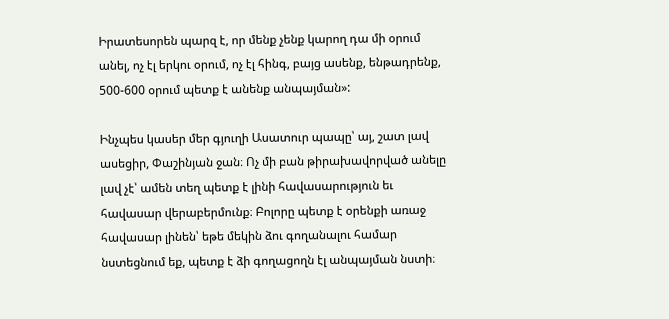Իրատեսորեն պարզ է, որ մենք չենք կարող դա մի օրում անել, ոչ էլ երկու օրում, ոչ էլ հինգ, բայց ասենք, ենթադրենք, 500-600 օրում պետք է անենք անպայման»:

Ինչպես կասեր մեր գյուղի Ասատուր պապը՝ այ, շատ լավ ասեցիր, Փաշինյան ջան։ Ոչ մի բան թիրախավորված անելը լավ չէ՝ ամեն տեղ պետք է լինի հավասարություն եւ հավասար վերաբերմունք։ Բոլորը պետք է օրենքի առաջ հավասար լինեն՝ եթե մեկին ձու գողանալու համար նստեցնում եք, պետք է ձի գողացողն էլ անպայման նստի։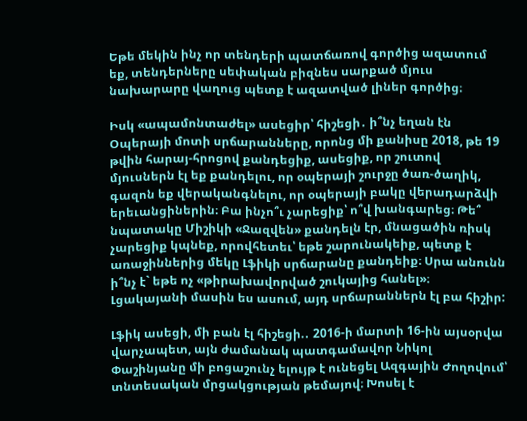Եթե մեկին ինչ որ տենդերի պատճառով գործից ազատում եք, տենդերները սեփական բիզնես սարքած մյուս նախարարը վաղուց պետք է ազատված լիներ գործից։

Իսկ «ապամոնտաժել» ասեցիր՝ հիշեցի․ ի՞նչ եղան էն Օպերայի մոտի սրճարանները, որոնց մի քանիսը 2018, թե 19 թվին հարայ-հրոցով քանդեցիք, ասեցիք, որ շուտով մյուսներն էլ եք քանդելու, որ օպերայի շուրջը ծառ-ծաղիկ, գազոն եք վերականգնելու, որ օպերայի բակը վերադարձվի երեւանցիներին։ Բա ինչո՞ւ չարեցիք՝ ո՞վ խանգարեց։ Թե՞ նպատակը Միշիկի «Ջազվեն» քանդելն էր, մնացածին ռիսկ չարեցիք կպնեք, որովհետեւ՝ եթե շարունակեիք, պետք է առաջիններից մեկը Լֆիկի սրճարանը քանդեիք։ Սրա անունն ի՞նչ է` եթե ոչ «թիրախավորված շուկայից հանել»։ Լցակայանի մասին ես ասում, այդ սրճարաններն էլ բա հիշիր:

Լֆիկ ասեցի, մի բան էլ հիշեցի.․ 2016-ի մարտի 16-ին այսօրվա վարչապետ, այն ժամանակ պատգամավոր Նիկոլ Փաշինյանը մի բոցաշունչ ելույթ է ունեցել Ազգային Ժողովում՝ տնտեսական մրցակցության թեմայով։ Խոսել է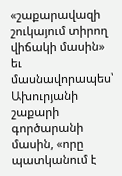«շաքարավազի շուկայում տիրող վիճակի մասին» եւ մասնավորապես՝ Ախուրյանի շաքարի գործարանի մասին, «որը պատկանում է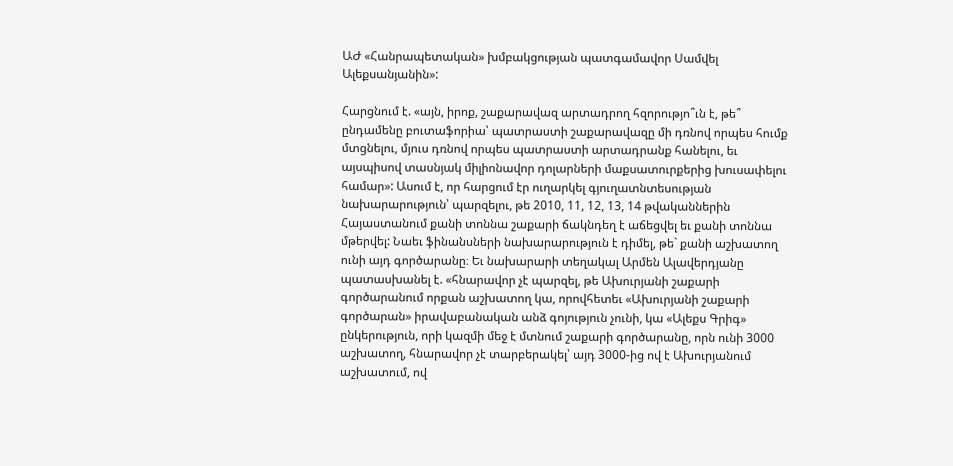ԱԺ «Հանրապետական» խմբակցության պատգամավոր Սամվել Ալեքսանյանին»:

Հարցնում է. «այն, իրոք, շաքարավազ արտադրող հզորությո՞ւն է, թե՞ ընդամենը բուտաֆորիա՝ պատրաստի շաքարավազը մի դռնով որպես հումք մտցնելու, մյուս դռնով որպես պատրաստի արտադրանք հանելու, եւ այսպիսով տասնյակ միլիոնավոր դոլարների մաքսատուրքերից խուսափելու համար»: Ասում է, որ հարցում էր ուղարկել գյուղատնտեսության նախարարություն՝ պարզելու, թե 2010, 11, 12, 13, 14 թվականներին Հայաստանում քանի տոննա շաքարի ճակնդեղ է աճեցվել եւ քանի տոննա մթերվել: Նաեւ ֆինանսների նախարարություն է դիմել, թե` քանի աշխատող ունի այդ գործարանը։ Եւ նախարարի տեղակալ Արմեն Ալավերդյանը պատասխանել է. «հնարավոր չէ պարզել, թե Ախուրյանի շաքարի գործարանում որքան աշխատող կա, որովհետեւ «Ախուրյանի շաքարի գործարան» իրավաբանական անձ գոյություն չունի, կա «Ալեքս Գրիգ» ընկերություն, որի կազմի մեջ է մտնում շաքարի գործարանը, որն ունի 3000 աշխատող, հնարավոր չէ տարբերակել՝ այդ 3000-ից ով է Ախուրյանում աշխատում, ով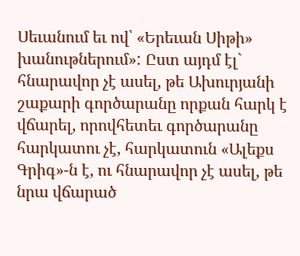Սեւանում եւ ով՝ «Երեւան Սիթի» խանութներում»: Ըստ այդմ էլ` հնարավոր չէ ասել, թե Ախուրյանի շաքարի գործարանը որքան հարկ է վճարել, որովհետեւ գործարանը հարկատու չէ, հարկատուն «Ալեքս Գրիգ»-ն է, ու հնարավոր չէ ասել, թե նրա վճարած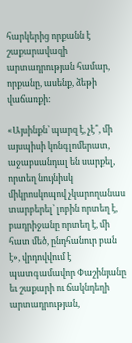հարկերից որքանն է շաքարավազի արտադրության համար, որքանը, ասենք, ձեթի վաճառքի:

«Այսինքն՝ պարզ է, չէ՞, մի այսպիսի կոնգլոմերատ, աջաբսանդալ են սարքել, որտեղ նույնիսկ միկրոսկոպով չկարողանաս տարբերել՝ լոբին որտեղ է, բադրիջանը որտեղ է, մի հատ մեծ, ընդհանուր բան է», վրդովվում է պատգամավոր Փաշինյանը եւ շաքարի ու ճակնդեղի արտադրության,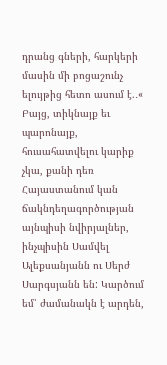դրանց գների, հարկերի մասին մի բոցաշունչ ելույթից հետո ասում է.․« Բայց, տիկնայք եւ պարոնայք, հուսահատվելու կարիք չկա, քանի դեռ Հայաստանում կան ճակնդեղագործության այնպիսի նվիրյալներ, ինչպիսին Սամվել Ալեքսանյանն ու Սերժ Սարգսյանն են: Կարծում եմ՝ ժամանակն է արդեն,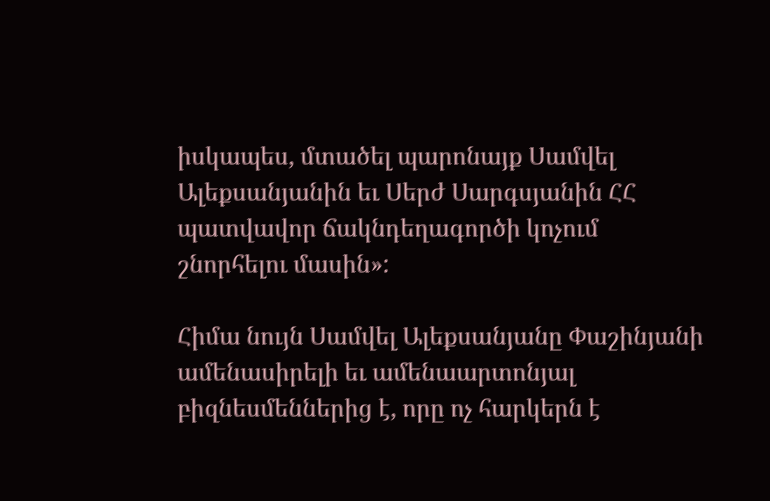իսկապես, մտածել պարոնայք Սամվել Ալեքսանյանին եւ Սերժ Սարգսյանին ՀՀ պատվավոր ճակնդեղագործի կոչում շնորհելու մասին»:

Հիմա նույն Սամվել Ալեքսանյանը Փաշինյանի ամենասիրելի եւ ամենաարտոնյալ բիզնեսմեններից է, որը ոչ հարկերն է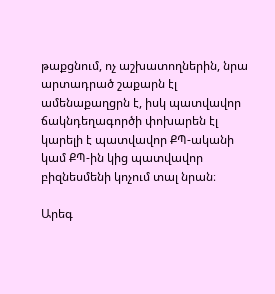թաքցնում, ոչ աշխատողներին, նրա արտադրած շաքարն էլ ամենաքաղցրն է, իսկ պատվավոր ճակնդեղագործի փոխարեն էլ կարելի է պատվավոր ՔՊ-ականի կամ ՔՊ-ին կից պատվավոր բիզնեսմենի կոչում տալ նրան։

Արեգ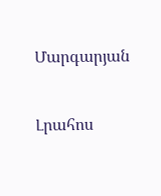Մարգարյան


Լրահոս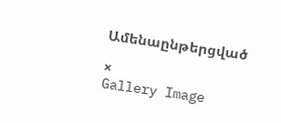Ամենաընթերցված

×
Gallery Image